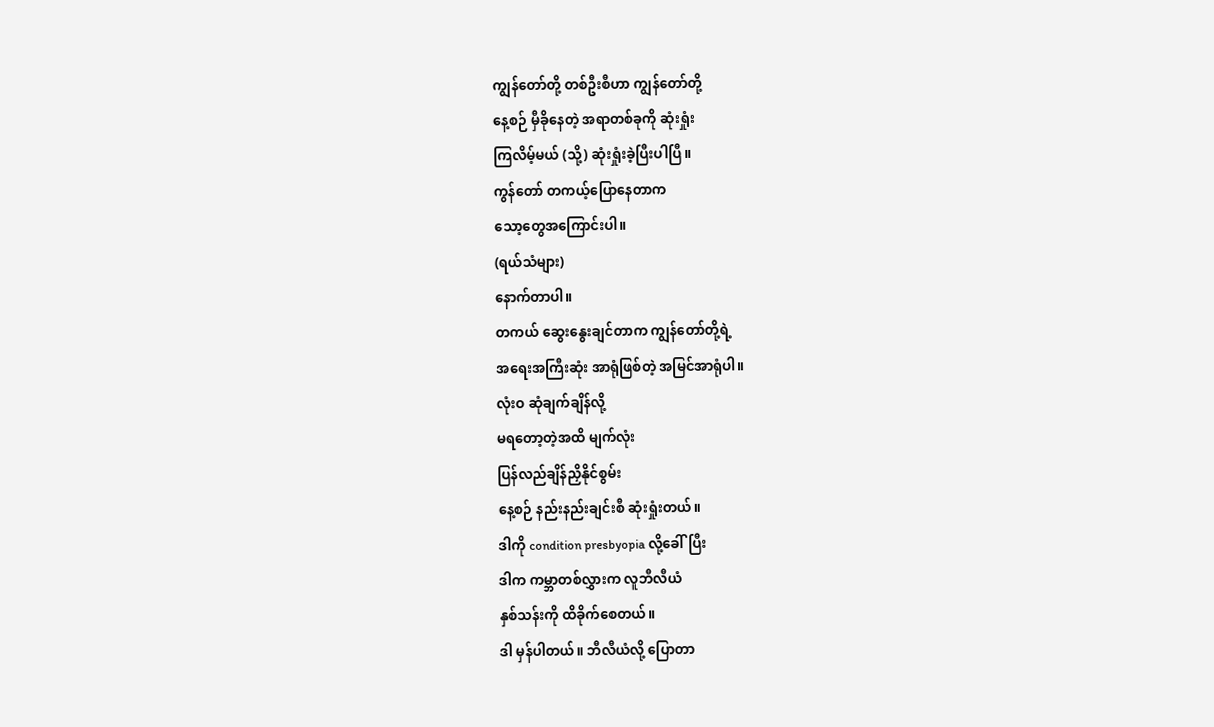ကျွန်တော်တို့ တစ်ဦးစီဟာ ကျွန်တော်တို့
နေ့စဉ် မှီခိုနေတဲ့ အရာတစ်ခုကို ဆုံးရှုံး
ကြလိမ့်မယ် (သို့) ဆုံးရှုံးခဲ့ပြီးပါပြီ။
ကွန်တော် တကယ့်ပြောနေတာက
သော့တွေအကြောင်းပါ။
(ရယ်သံများ)
နောက်တာပါ။
တကယ် ဆွေးနွေးချင်တာက ကျွန်တော်တို့ရဲ့
အရေးအကြီးဆုံး အာရုံဖြစ်တဲ့ အမြင်အာရုံပါ။
လုံးဝ ဆုံချက်ချိန်လို့
မရတော့တဲ့အထိ မျက်လုံး
ပြန်လည်ချိန်ညှိနိုင်စွမ်း
နေ့စဉ် နည်းနည်းချင်းစီ ဆုံးရှုံးတယ်။
ဒါကို condition presbyopia လို့ခေါ်ပြီး
ဒါက ကမ္ဘာတစ်လွှားက လူဘီလီယံ
နှစ်သန်းကို ထိခိုက်စေတယ်။
ဒါ မှန်ပါတယ်။ ဘီလီယံလို့ ပြောတာ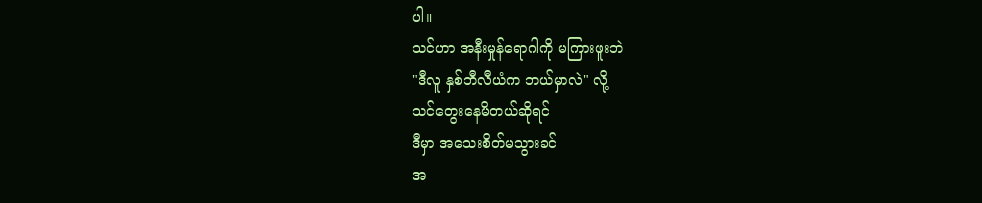ပါ။
သင်ဟာ အနီးမှုန်ရောဂါကို မကြားဖူးဘဲ
"ဒီလူ နှစ်ဘီလီယံက ဘယ်မှာလဲ" လို့
သင်တွေးနေမိတယ်ဆိုရင်
ဒီမှာ အသေးစိတ်မသွားခင်
အ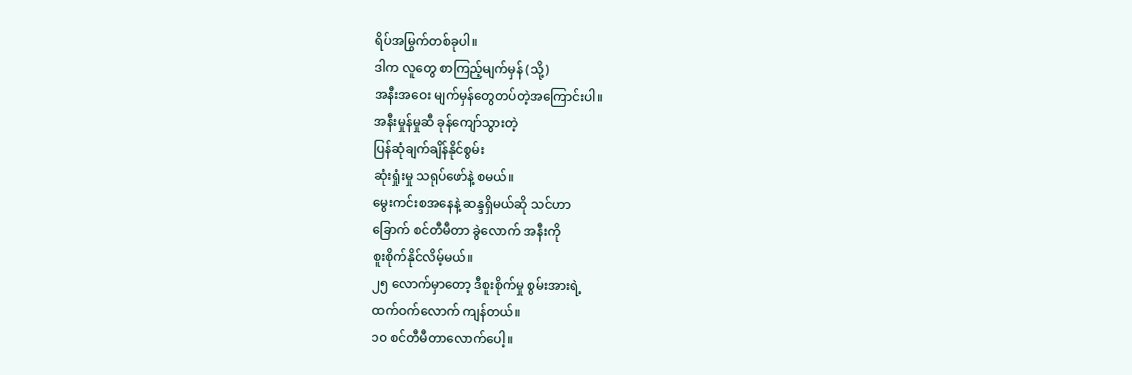ရိပ်အမြွက်တစ်ခုပါ။
ဒါက လူတွေ စာကြည့်မျက်မှန် (သို့)
အနီးအဝေး မျက်မှန်တွေတပ်တဲ့အကြောင်းပါ။
အနီးမှုန်မှုဆီ ခုန်ကျော်သွားတဲ့
ပြန်ဆုံချက်ချိန်နိုင်စွမ်း
ဆုံးရှုံးမှု သရုပ်ဖော်နဲ့ စမယ်။
မွေးကင်းစအနေနဲ့ ဆန္ဒရှိမယ်ဆို သင်ဟာ
ခြောက် စင်တီမီတာ ခွဲလောက် အနီးကို
စူးစိုက်နိုင်လိမ့်မယ်။
၂၅ လောက်မှာတော့ ဒီစူးစိုက်မှု စွမ်းအားရဲ့
ထက်ဝက်လောက် ကျန်တယ်။
၁၀ စင်တီမီတာလောက်ပေါ့။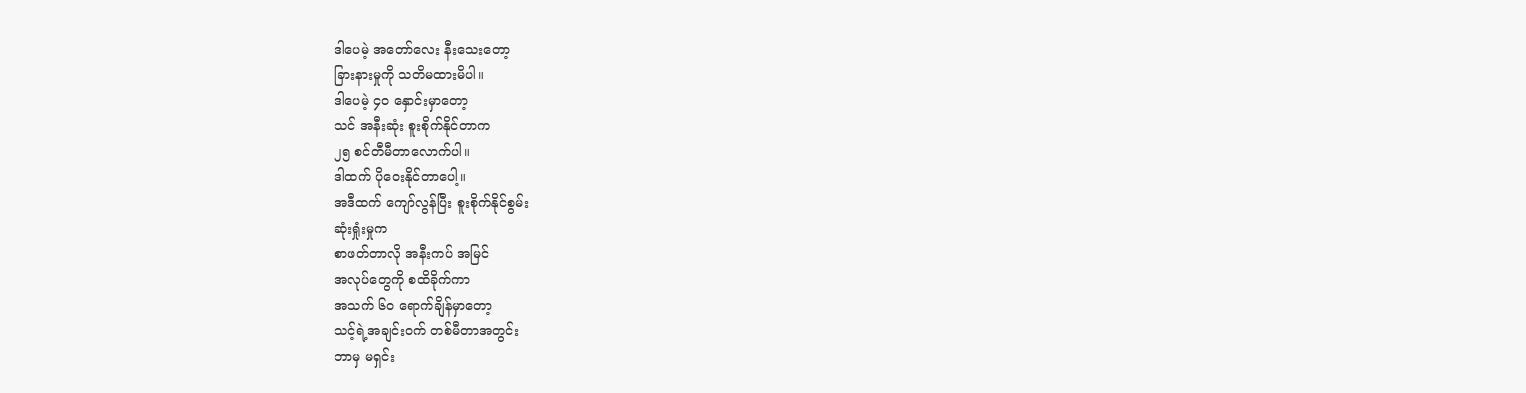ဒါပေမဲ့ အတော်လေး နီးသေးတော့
ခြားနားမှုကို သတိမထားမိပါ။
ဒါပေမဲ့ ၄၀ နှောင်းမှာတော့
သင် အနီးဆုံး စူးစိုက်နိုင်တာက
၂၅ စင်တီမီတာလောက်ပါ။
ဒါထက် ပိုဝေးနိုင်တာပေါ့။
အဒီထက် ကျော်လွန်ပြီး စူးစိုက်နိုင်စွမ်း
ဆုံးရှုံးမှုက
စာဖတ်တာလို အနီးကပ် အမြင်
အလုပ်တွေကို စထိခိုက်ကာ
အသက် ၆၀ ရောက်ချိန်မှာတော့
သင့်ရဲ့အချင်းဝက် တစ်မီတာအတွင်း
ဘာမှ မရှင်း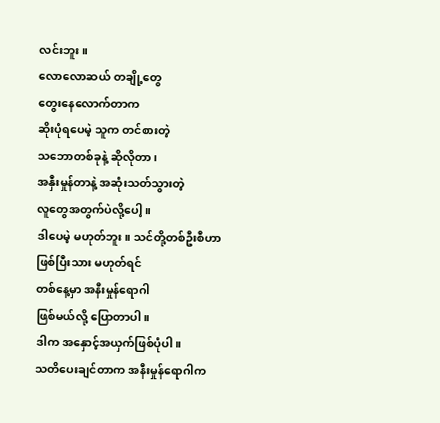လင်းဘူး။
လောလောဆယ် တချို့တွေ
တွေးနေလောက်တာက
ဆိုးပုံရပေမဲ့ သူက တင်စားတဲ့
သဘောတစ်ခုနဲ့ ဆိုလိုတာ၊
အနှီးမှုန်တာနဲ့ အဆုံးသတ်သွားတဲ့
လူတွေအတွက်ပဲလို့ပေါ့။
ဒါပေမဲ့ မဟုတ်ဘူး။ သင်တို့တစ်ဦးစီဟာ
ဖြစ်ပြီးသား မဟုတ်ရင်
တစ်နေ့မှာ အနီးမှုန်ရောဂါ
ဖြစ်မယ်လို့ ပြောတာပါ။
ဒါက အနှောင့်အယှက်ဖြစ်ပုံပါ။
သတိပေးချင်တာက အနီးမှုန်ရောဂါက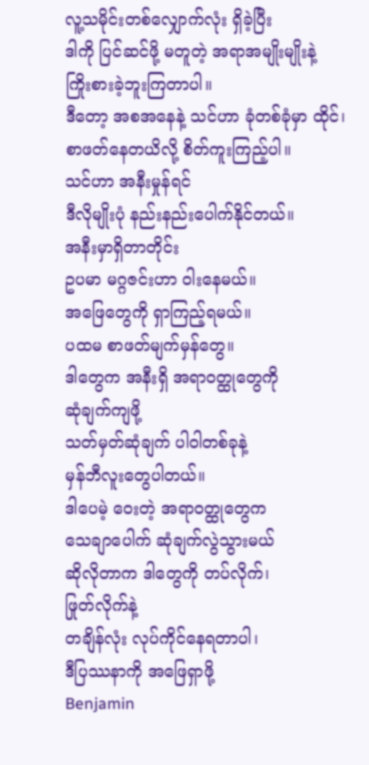လူ့သမိုင်းတစ်လျှောက်လုံး ရှိခဲ့ပြီး
ဒါကို ပြင်ဆင်ဖို့ မတူတဲ့ အရာအမျိုးမျိုးနဲ့
ကြိုးစားခဲ့ဘူးကြတာပါ။
ဒီတော့ အစအနေနဲ့ သင်ဟာ ခုံတစ်ခုံမှာ ထိုင်၊
စာဖတ်နေတယိလို့ စိတ်ကူးကြည့်ပါ။
သင်ဟာ အနီးမှုန်ရင်
ဒီလိုမျိုးပုံ နည်းနည်းပေါက်နိုင်တယ်။
အနီးမှာရှိတာတိုင်း
ဥပမာ မဂ္ဂဇင်းဟာ ဝါးနေမယ်။
အဖြေတွေကို ရှာကြည့်ရမယ်။
ပထမ စာဖတ်မျက်မှန်တွေ။
ဒါတွေက အနီးရှိ အရာဝတ္ထုတွေကို
ဆုံချက်ကျဖို့
သတ်မှတ်ဆုံချက် ပါဝါတစ်ခုနဲ့
မှန်ဘီလူးတွေပါတယ်။
ဒါပေမဲ့ ဝေးတဲ့ အရာဝတ္ထုတွေက
သေချာပေါက် ဆုံချက်လွဲသွားမယ်
ဆိုလိုတာက ဒါတွေကို တပ်လိုက်၊
ဖြုတ်လိုက်နဲ့
တချိန်လုံး လုပ်ကိုင်နေရတာပါ၊
ဒီပြဿနာကို အဖြေရှာဖို့
Benjamin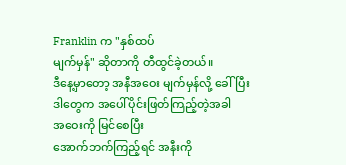Franklin က "နှစ်ထပ်
မျက်မှန်" ဆိုတာကို တီထွင်ခဲ့တယ်။
ဒီနေ့မှာတော့ အနီအဝေး မျက်မှန်လို့ ခေါ်ပြီး
ဒါတွေက အပေါ်ပိုင်းဖြတ်ကြည့်တဲ့အခါ
အဝေးကို မြင်စေပြီး
အောက်ဘက်ကြည့်ရင် အနီးကို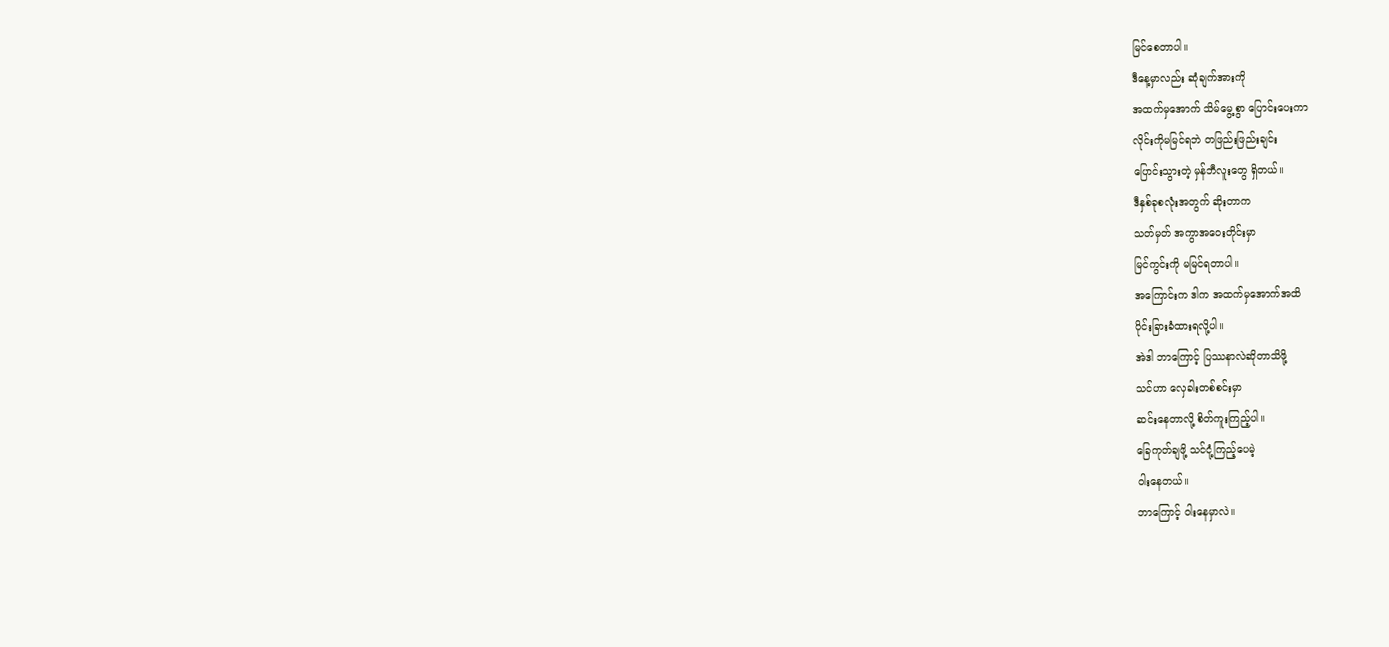မြင်စေတာပါ။
ဒီနေ့မှာလည်း ဆုံချက်အားကို
အထက်မှအောက် သိမ်မွေ့စွာ ပြောင်းပေးကာ
လိုင်းကိုမမြင်ရဘဲ တဖြည်းဖြည်းချင်း
ပြောင်းသွားတဲ့ မှန်ဘီလူးတွေ ရှိတယ်။
ဒီနှစ်ခုစလုံးအတွက် ဆိုးတာက
သတ်မှတ် အကွာအဝေးတိုင်းမှာ
မြင်ကွင်းကို မမြင်ရတာပါ။
အကြောင်းက ဒါက အထက်မှအောက်အထိ
ပိုင်းခြားခံထားရလို့ပါ။
အဲဒါ ဘာကြောင့် ပြဿနာလဲဆိုတာသိဖို့
သင်ဟာ လှေခါးတစ်စင်းမှာ
ဆင်းနေတာလို့ စိတ်ကူးကြည့်ပါ။
ခြေကုတ်ချဖို့ သင်ငုံ့ကြည့်ပေမဲ့
ဝါးနေတယ်။
ဘာကြောင့် ဝါးနေမှာလဲ။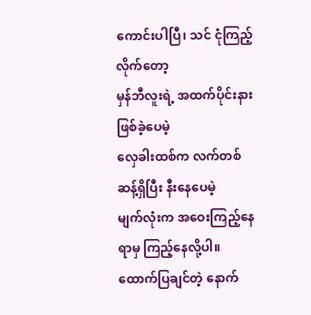ကောင်းပါပြီ၊ သင် ငုံကြည့်လိုက်တော့
မှန်ဘီလူးရဲ့ အထက်ပိုင်းနားဖြစ်ခဲ့ပေမဲ့
လှေခါးထစ်က လက်တစ်ဆန့်ရှိပြီး နီးနေပေမဲ့
မျက်လုံးက အဝေးကြည့်နေရာမှ ကြည့်နေလို့ပါ။
ထောက်ပြချင်တဲ့ နောက်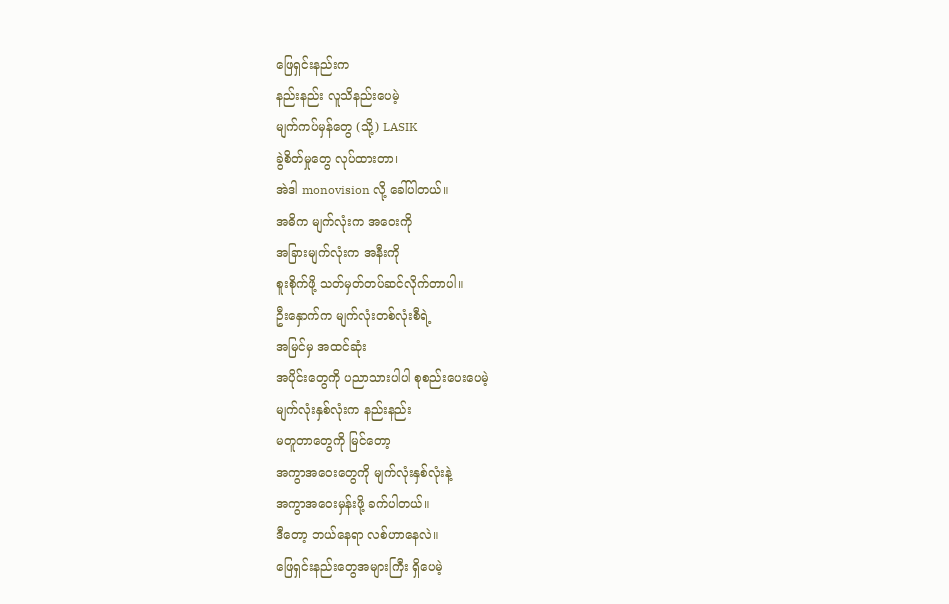ဖြေရှင်းနည်းက
နည်းနည်း လူသိနည်းပေမဲ့
မျက်ကပ်မှန်တွေ (သို့) LASIK
ခွဲစိတ်မှုတွေ လုပ်ထားတာ၊
အဲဒါ monovision လို့ ခေါ်ပါတယ်။
အဓိက မျက်လုံးက အဝေးကို
အခြားမျက်လုံးက အနီးကို
စူးစိုက်ဖို့ သတ်မှတ်တပ်ဆင်လိုက်တာပါ။
ဦးနှောက်က မျက်လုံးတစ်လုံးစီရဲ့
အမြင်မှ အထင်ဆုံး
အပိုင်းတွေကို ပညာသားပါပါ စုစည်းပေးပေမဲ့
မျက်လုံးနှစ်လုံးက နည်းနည်း
မတူတာတွေကို မြင်တော့
အကွာအဝေးတွေကို မျက်လုံးနှစ်လုံးနဲ့
အကွာအဝေးမှန်းဖို့ ခက်ပါတယ်။
ဒီတော့ ဘယ်နေရာ လစ်ဟာနေလဲ။
ဖြေရှင်းနည်းတွေအများကြီး ရှိပေမဲ့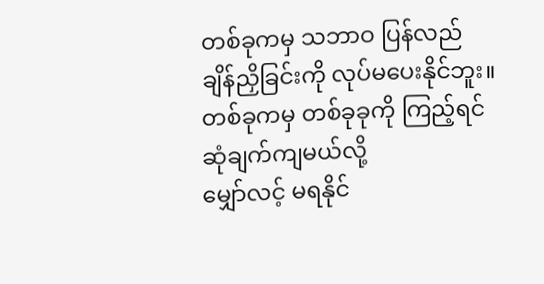တစ်ခုကမှ သဘာဝ ပြန်လည်
ချိန်ညှိခြင်းကို လုပ်မပေးနိုင်ဘူး။
တစ်ခုကမှ တစ်ခုခုကို ကြည့်ရင်
ဆုံချက်ကျမယ်လို့
မျှော်လင့် မရနိုင်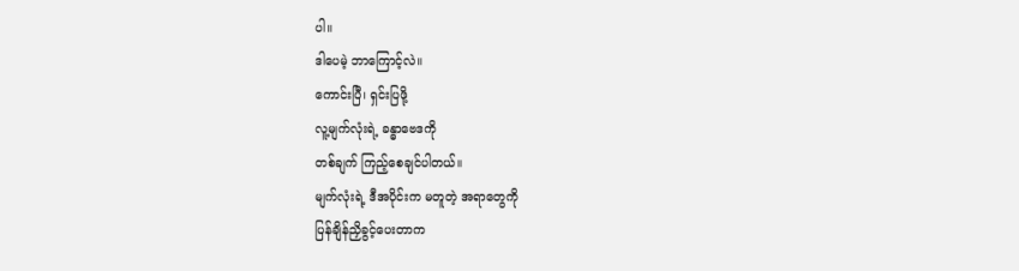ပါ။
ဒါပေမဲ့ ဘာကြောင့်လဲ။
ကောင်းပြီ၊ ရှင်းပြဖို့
လူ့မျက်လုံးရဲ့ ခန္ဓာဗေဒကို
တစ်ချက် ကြည့်စေချင်ပါတယ်။
မျက်လုံးရဲ့ ဒီအပိုင်းက မတူတဲ့ အရာတွေကို
ပြန်ချိန်ညှိခွင့်ပေးတာက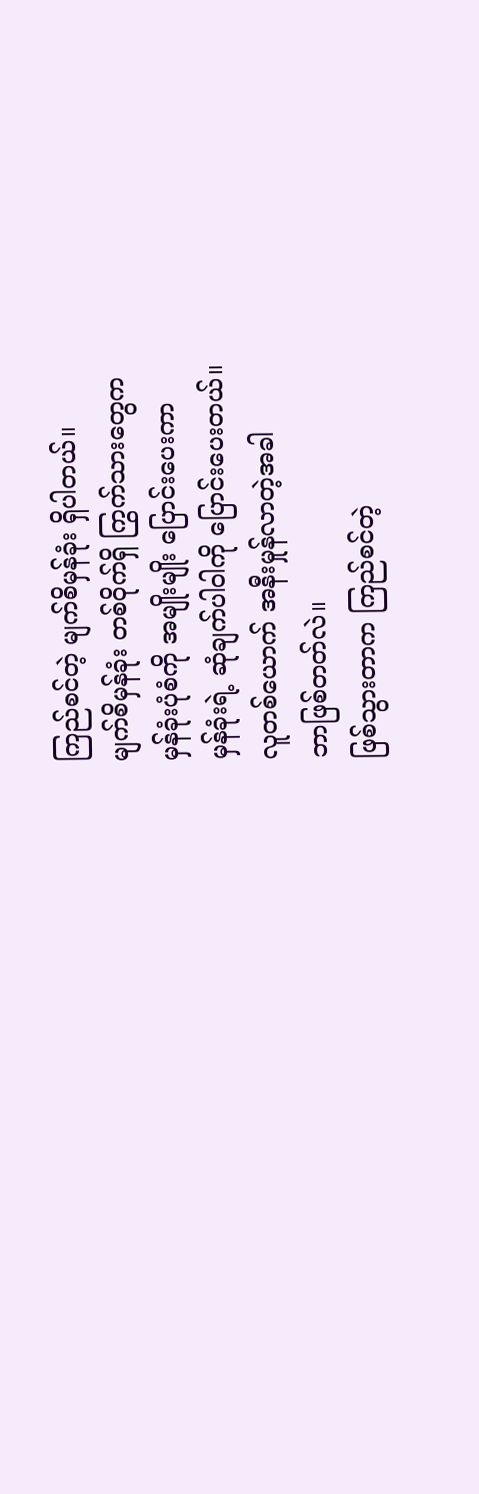ကြည်စင်တဲ့ မျက်စိမှန်ခုံး ရှိပါတယ်။
မျက်စိမှန်ခုံး တစ်ဝိုက်ရှိ ကြွက်သားတွေက
မှန်ခုံးပုံစံကို အမျိုးမျိုး ပြောင်းပေးကာ
မှန်ခုံးရဲ့ ဆုံချက်ပါဝါကို ပြောင်းပေးတယ်။
လူတစ်ယောက် အနီးမှုန်လာတဲ့အခါ
ဘာဖြစ်တတ်လဲ။
ဖြစ်သွားတာက ကြည်စင်တဲ့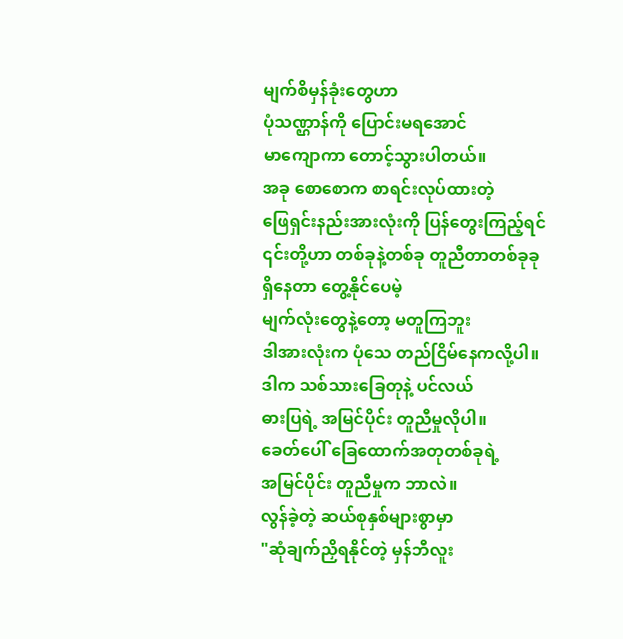မျက်စိမှန်ခုံးတွေဟာ
ပုံသဏ္ဌာန်ကို ပြောင်းမရအောင်
မာကျောကာ တောင့်သွားပါတယ်။
အခု စောစောက စာရင်းလုပ်ထားတဲ့
ဖြေရှင်းနည်းအားလုံးကို ပြန်တွေးကြည့်ရင်
၎င်းတို့ဟာ တစ်ခုနဲ့တစ်ခု တူညီတာတစ်ခုခု
ရှိနေတာ တွေ့နိုင်ပေမဲ့
မျက်လုံးတွေနဲ့တော့ မတူကြဘူး
ဒါအားလုံးက ပုံသေ တည်ငြိမ်နေကလို့ပါ။
ဒါက သစ်သားခြေတုနဲ့ ပင်လယ်
ဓားပြရဲ့ အမြင်ပိုင်း တူညီမှုလိုပါ။
ခေတ်ပေါ် ခြေထောက်အတုတစ်ခုရဲ့
အမြင်ပိုင်း တူညီမှုက ဘာလဲ။
လွန်ခဲ့တဲ့ ဆယ်စုနှစ်များစွာမှာ
"ဆုံချက်ညှိရနိုင်တဲ့ မှန်ဘီလူး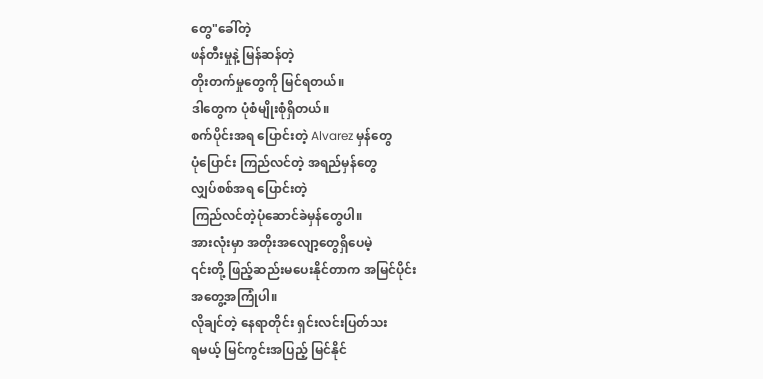တွေ"ခေါ်တဲ့
ဖန်တီးမှုနဲ့ မြန်ဆန်တဲ့
တိုးတက်မှုတွေကို မြင်ရတယ်။
ဒါတွေက ပုံစံမျိုးစုံရှိတယ်။
စက်ပိုင်းအရ ပြောင်းတဲ့ Alvarez မှန်တွေ
ပုံပြောင်း ကြည်လင်တဲ့ အရည်မှန်တွေ
လျှပ်စစ်အရ ပြောင်းတဲ့
ကြည်လင်တဲ့ပုံဆောင်ခဲမှန်တွေပါ။
အားလုံးမှာ အတိုးအလျော့တွေရှိပေမဲ့
၎င်းတို့ ဖြည့်ဆည်းမပေးနိုင်တာက အမြင်ပိုင်း
အတွေ့အကြုံပါ။
လိုချင်တဲ့ နေရာတိုင်း ရှင်းလင်းပြတ်သး
ရမယ့် မြင်ကွင်းအပြည့် မြင်နိုင်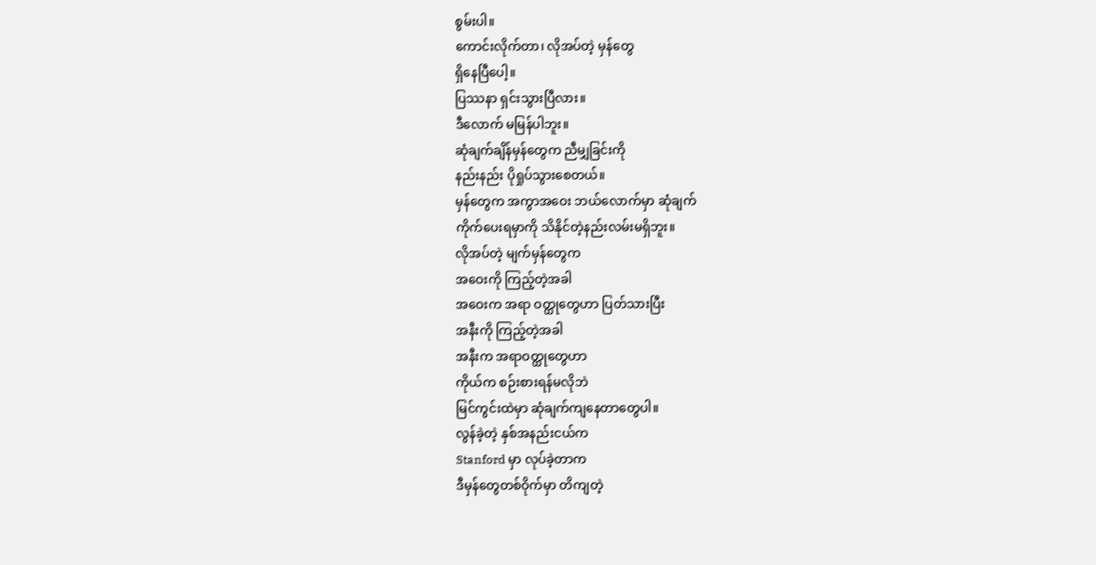စွမ်းပါ။
ကောင်းလိုက်တာ၊ လိုအပ်တဲ့ မှန်တွေ
ရှိနေပြီပေါ့။
ပြဿနာ ရှင်းသွားပြီလား။
ဒီလောက် မမြန်ပါဘူး။
ဆုံချက်ချိန်မှန်တွေက ညီမျှခြင်းကို
နည်းနည်း ပိုရှုပ်သွားစေတယ်။
မှန်တွေက အကွာအဝေး ဘယ်လောက်မှာ ဆုံချက်
ကိုက်ပေးရမှာကို သိနိုင်တဲ့နည်းလမ်းမရှိဘူး။
လိုအပ်တဲ့ မျက်မှန်တွေက
အဝေးကို ကြည့်တဲ့အခါ
အဝေးက အရာ ဝတ္ထုတွေဟာ ပြတ်သားပြီး
အနီးကို ကြည့်တဲ့အခါ
အနီးက အရာဝတ္ထုတွေဟာ
ကိုယ်က စဉ်းစားရန်မလိုဘဲ
မြင်ကွင်းထဲမှာ ဆုံချက်ကျနေတာတွေပါ။
လွန်ခဲ့တဲ့ နှစ်အနည်းငယ်က
Stanford မှာ လုပ်ခဲ့တာက
ဒီမှန်တွေတစ်ဝိုက်မှာ တိကျတဲ့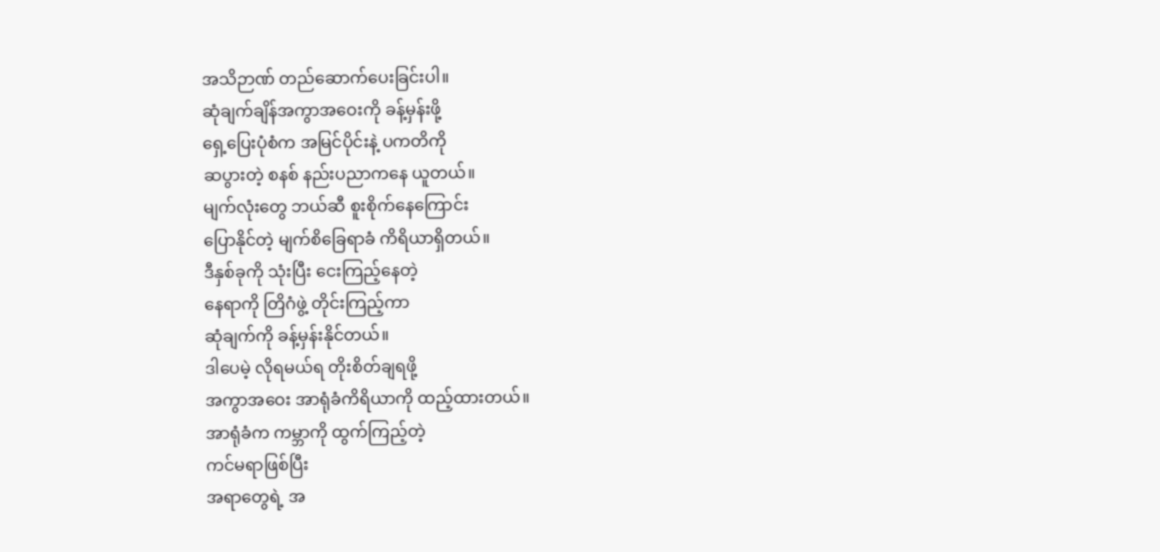အသိဉာဏ် တည်ဆောက်ပေးခြင်းပါ။
ဆုံချက်ချိန်အကွာအဝေးကို ခန့်မှန်းဖို့
ရှေ့ပြေးပုံစံက အမြင်ပိုင်းနဲ့ ပကတိကို
ဆပွားတဲ့ စနစ် နည်းပညာကနေ ယူတယ်။
မျက်လုံးတွေ ဘယ်ဆီ စူးစိုက်နေကြောင်း
ပြောနိုင်တဲ့ မျက်စိခြေရာခံ ကိရိယာရှိတယ်။
ဒီနှစ်ခုကို သုံးပြီး ငေးကြည့်နေတဲ့
နေရာကို တြိဂံဖွဲ့ တိုင်းကြည့်ကာ
ဆုံချက်ကို ခန့်မှန်းနိုင်တယ်။
ဒါပေမဲ့ လိုရမယ်ရ တိုးစိတ်ချရဖို့
အကွာအဝေး အာရုံခံကိရိယာကို ထည့်ထားတယ်။
အာရုံခံက ကမ္ဘာကို ထွက်ကြည့်တဲ့
ကင်မရာဖြစ်ပြီး
အရာတွေရဲ့ အ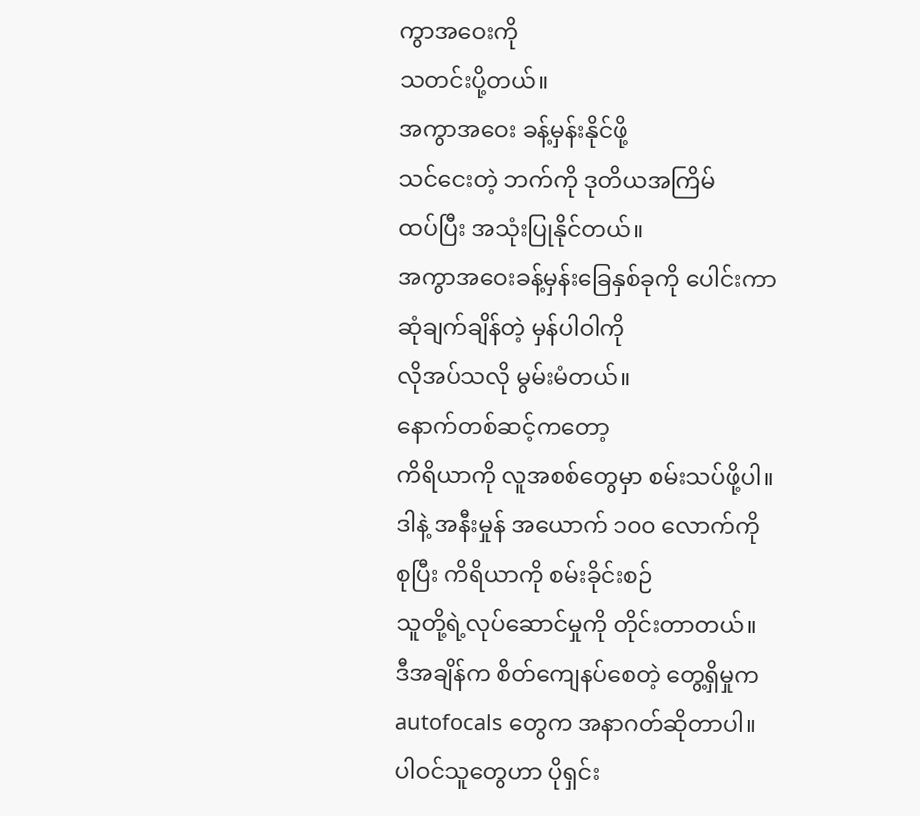ကွာအဝေးကို
သတင်းပို့တယ်။
အကွာအဝေး ခန့်မှန်းနိုင်ဖို့
သင်ငေးတဲ့ ဘက်ကို ဒုတိယအကြိမ်
ထပ်ပြီး အသုံးပြုနိုင်တယ်။
အကွာအဝေးခန့်မှန်းခြေနှစ်ခုကို ပေါင်းကာ
ဆုံချက်ချိန်တဲ့ မှန်ပါဝါကို
လိုအပ်သလို မွမ်းမံတယ်။
နောက်တစ်ဆင့်ကတော့
ကိရိယာကို လူအစစ်တွေမှာ စမ်းသပ်ဖို့ပါ။
ဒါနဲ့ အနီးမှုန် အယောက် ၁၀၀ လောက်ကို
စုပြီး ကိရိယာကို စမ်းခိုင်းစဉ်
သူတို့ရဲ့လုပ်ဆောင်မှုကို တိုင်းတာတယ်။
ဒီအချိန်က စိတ်ကျေနပ်စေတဲ့ တွေ့ရှိမှုက
autofocals တွေက အနာဂတ်ဆိုတာပါ။
ပါဝင်သူတွေဟာ ပိုရှင်း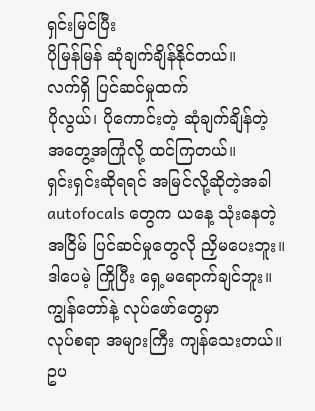ရှင်းမြင်ပြီး
ပိုမြန်မြန် ဆုံချက်ချိန်နိုင်တယ်။
လက်ရှိ ပြင်ဆင်မှုထက်
ပိုလွယ်၊ ပိုကောင်းတဲ့ ဆုံချက်ချိန်တဲ့
အတွေ့အကြုံလို့ ထင်ကြတယ်။
ရှင်းရှင်းဆိုရရင် အမြင်လို့ဆိုတဲ့အခါ
autofocals တွေက ယနေ့ သုံးနေတဲ့
အငြိမ် ပြင်ဆင်မှုတွေလို ညှိမပေးဘူး။
ဒါပေမဲ့ ကြိုပြီး ရှေ့မရောက်ချင်ဘူး။
ကျွန်တော်နဲ့ လုပ်ဖော်တွေမှာ
လုပ်စရာ အများကြီး ကျန်သေးတယ်။
ဥပ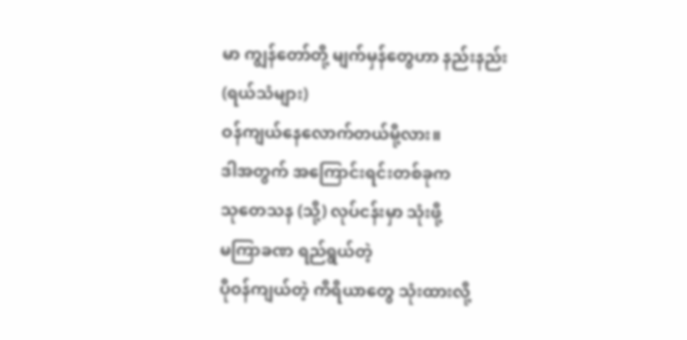မာ ကျွန်တော်တို့ မျက်မှန်တွေဟာ နည်းနည်း
(ရယ်သံများ)
ဝန်ကျယ်နေလောက်တယ်မို့လား။
ဒါအတွက် အကြောင်းရင်းတစ်ခုက
သုတေသန (သို့) လုပ်ငန်းမှာ သုံးဖို့
မကြာခဏ ရည်ရွယ်တဲ့
ပိုဝန်ကျယ်တဲ့ ကိရိယာတွေ သုံးထားလို့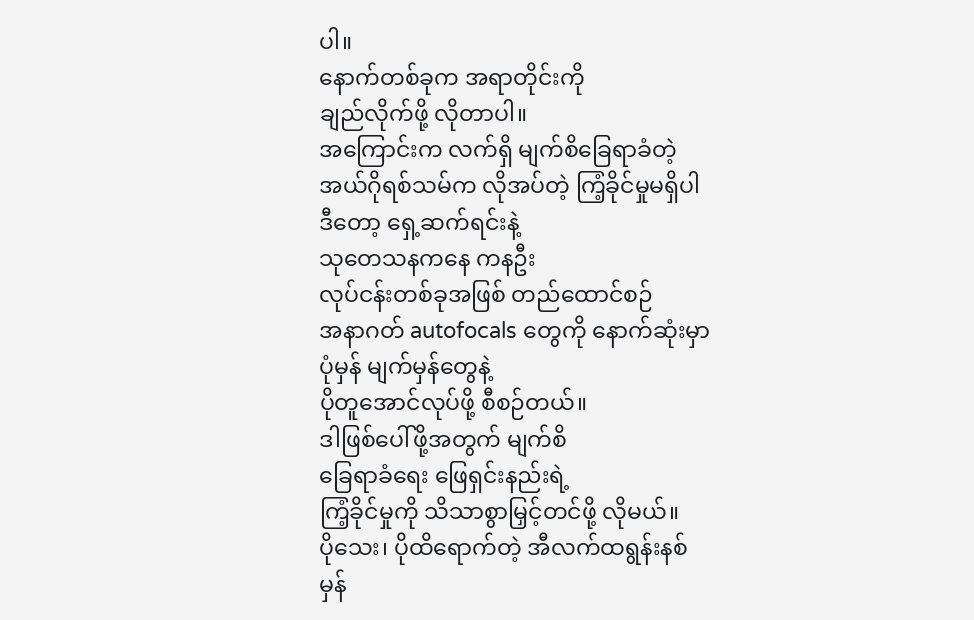ပါ။
နောက်တစ်ခုက အရာတိုင်းကို
ချည်လိုက်ဖို့ လိုတာပါ။
အကြောင်းက လက်ရှိ မျက်စိခြေရာခံတဲ့
အယ်ဂိုရစ်သမ်က လိုအပ်တဲ့ ကြံ့ခိုင်မှုမရှိပါ
ဒီတော့ ရှေ့ဆက်ရင်းနဲ့
သုတေသနကနေ ကနဦး
လုပ်ငန်းတစ်ခုအဖြစ် တည်ထောင်စဉ်
အနာဂတ် autofocals တွေကို နောက်ဆုံးမှာ
ပုံမှန် မျက်မှန်တွေနဲ့
ပိုတူအောင်လုပ်ဖို့ စီစဉ်တယ်။
ဒါဖြစ်ပေါ်ဖို့အတွက် မျက်စိ
ခြေရာခံရေး ဖြေရှင်းနည်းရဲ့
ကြံ့ခိုင်မှုကို သိသာစွာမြှင့်တင်ဖို့ လိုမယ်။
ပိုသေး၊ ပိုထိရောက်တဲ့ အီလက်ထရွန်းနစ်
မှန်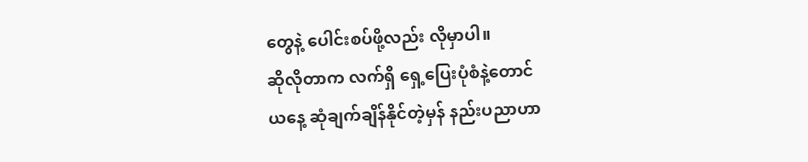တွေနဲ့ ပေါင်းစပ်ဖို့လည်း လိုမှာပါ။
ဆိုလိုတာက လက်ရှိ ရှေ့ပြေးပုံစံနဲ့တောင်
ယနေ့ ဆုံချက်ချိန်နိုင်တဲ့မှန် နည်းပညာဟာ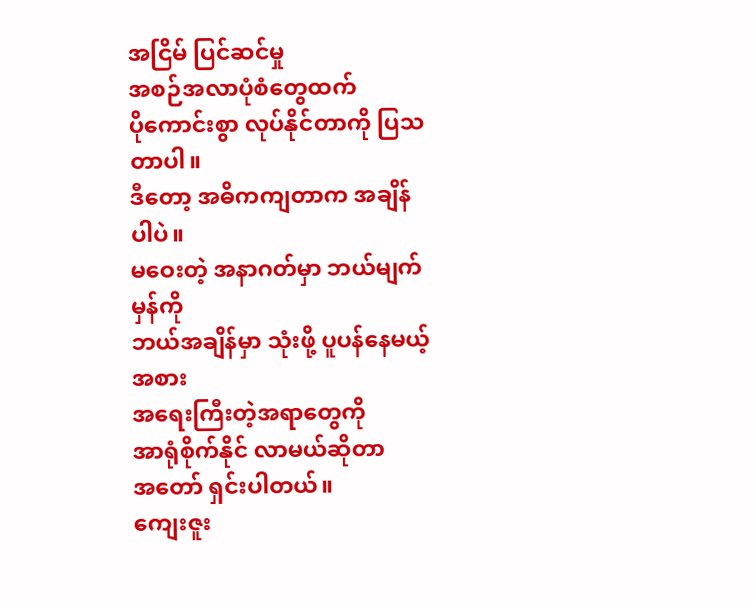အငြိမ် ပြင်ဆင်မှု
အစဉ်အလာပုံစံတွေထက်
ပိုကောင်းစွာ လုပ်နိုင်တာကို ပြသတာပါ။
ဒီတော့ အဓိကကျတာက အချိန်ပါပဲ။
မဝေးတဲ့ အနာဂတ်မှာ ဘယ်မျက်မှန်ကို
ဘယ်အချိန်မှာ သုံးဖို့ ပူပန်နေမယ့်အစား
အရေးကြီးတဲ့အရာတွေကို
အာရုံစိုက်နိုင် လာမယ်ဆိုတာ
အတော် ရှင်းပါတယ်။
ကျေးဇူး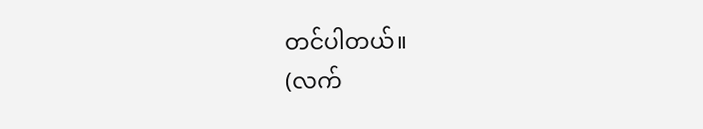တင်ပါတယ်။
(လက်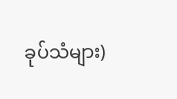ခုပ်သံများ)